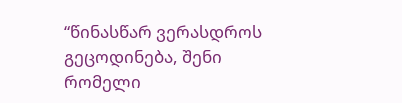“წინასწარ ვერასდროს გეცოდინება, შენი რომელი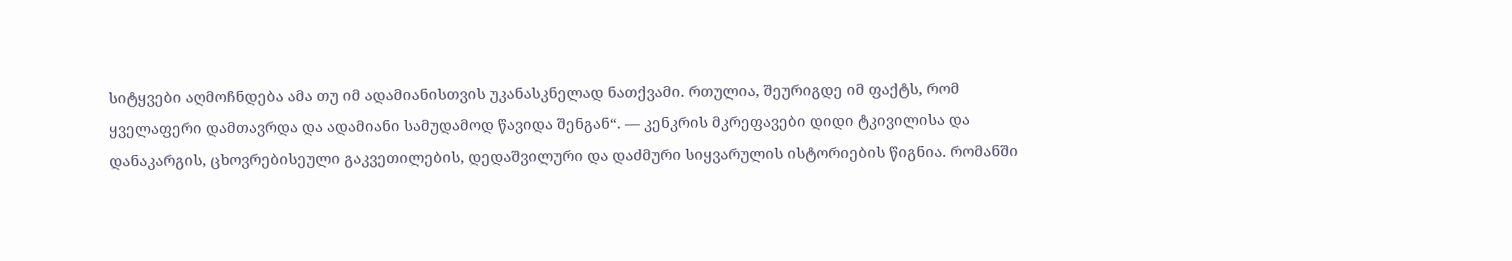სიტყვები აღმოჩნდება ამა თუ იმ ადამიანისთვის უკანასკნელად ნათქვამი. რთულია, შეურიგდე იმ ფაქტს, რომ ყველაფერი დამთავრდა და ადამიანი სამუდამოდ წავიდა შენგან“. — კენკრის მკრეფავები დიდი ტკივილისა და დანაკარგის, ცხოვრებისეული გაკვეთილების, დედაშვილური და დაძმური სიყვარულის ისტორიების წიგნია. რომანში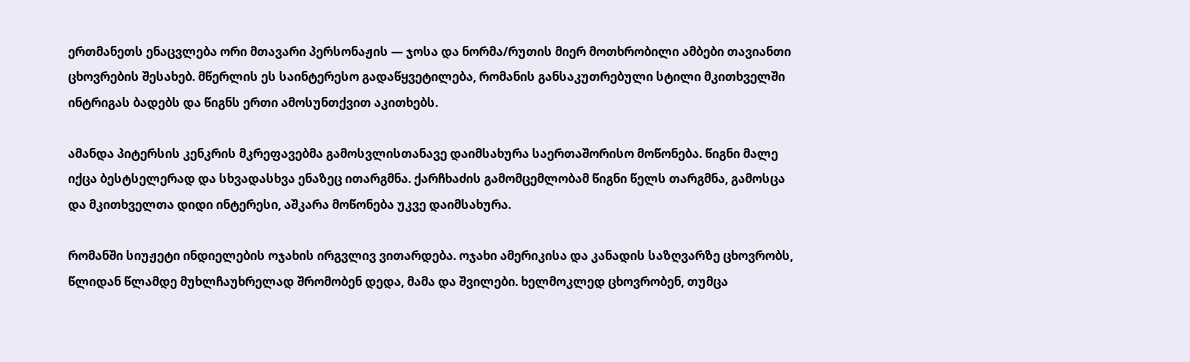ერთმანეთს ენაცვლება ორი მთავარი პერსონაჟის — ჯოსა და ნორმა/რუთის მიერ მოთხრობილი ამბები თავიანთი ცხოვრების შესახებ. მწერლის ეს საინტერესო გადაწყვეტილება, რომანის განსაკუთრებული სტილი მკითხველში ინტრიგას ბადებს და წიგნს ერთი ამოსუნთქვით აკითხებს.

ამანდა პიტერსის კენკრის მკრეფავებმა გამოსვლისთანავე დაიმსახურა საერთაშორისო მოწონება. წიგნი მალე იქცა ბესტსელერად და სხვადასხვა ენაზეც ითარგმნა. ქარჩხაძის გამომცემლობამ წიგნი წელს თარგმნა, გამოსცა და მკითხველთა დიდი ინტერესი, აშკარა მოწონება უკვე დაიმსახურა.

რომანში სიუჟეტი ინდიელების ოჯახის ირგვლივ ვითარდება. ოჯახი ამერიკისა და კანადის საზღვარზე ცხოვრობს, წლიდან წლამდე მუხლჩაუხრელად შრომობენ დედა, მამა და შვილები. ხელმოკლედ ცხოვრობენ, თუმცა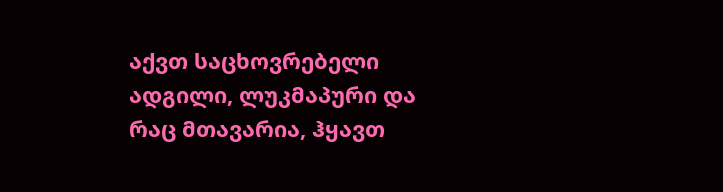აქვთ საცხოვრებელი ადგილი, ლუკმაპური და რაც მთავარია, ჰყავთ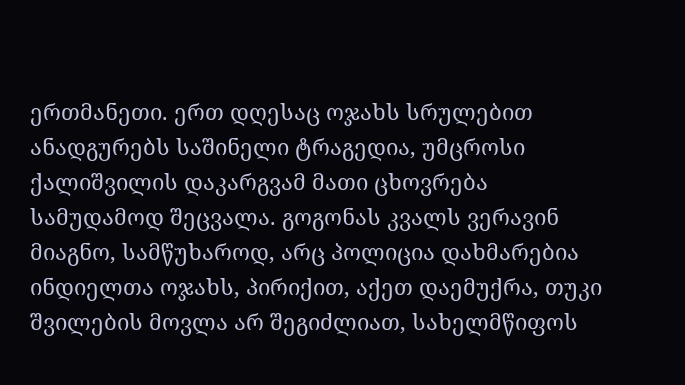ერთმანეთი. ერთ დღესაც ოჯახს სრულებით ანადგურებს საშინელი ტრაგედია, უმცროსი ქალიშვილის დაკარგვამ მათი ცხოვრება სამუდამოდ შეცვალა. გოგონას კვალს ვერავინ მიაგნო, სამწუხაროდ, არც პოლიცია დახმარებია ინდიელთა ოჯახს, პირიქით, აქეთ დაემუქრა, თუკი შვილების მოვლა არ შეგიძლიათ, სახელმწიფოს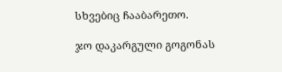სხვებიც ჩააბარეთო.

ჯო დაკარგული გოგონას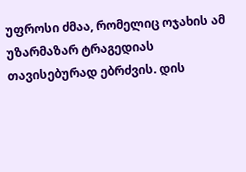უფროსი ძმაა, რომელიც ოჯახის ამ უზარმაზარ ტრაგედიას თავისებურად ებრძვის. დის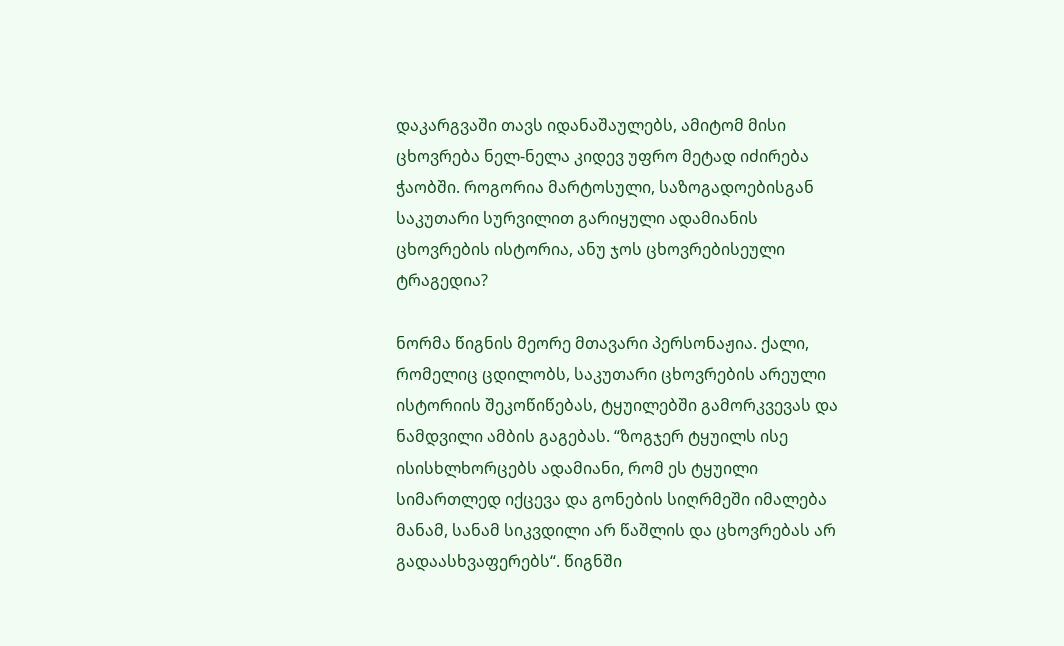დაკარგვაში თავს იდანაშაულებს, ამიტომ მისი ცხოვრება ნელ-ნელა კიდევ უფრო მეტად იძირება ჭაობში. როგორია მარტოსული, საზოგადოებისგან საკუთარი სურვილით გარიყული ადამიანის ცხოვრების ისტორია, ანუ ჯოს ცხოვრებისეული ტრაგედია?

ნორმა წიგნის მეორე მთავარი პერსონაჟია. ქალი, რომელიც ცდილობს, საკუთარი ცხოვრების არეული ისტორიის შეკოწიწებას, ტყუილებში გამორკვევას და ნამდვილი ამბის გაგებას. “ზოგჯერ ტყუილს ისე ისისხლხორცებს ადამიანი, რომ ეს ტყუილი სიმართლედ იქცევა და გონების სიღრმეში იმალება მანამ, სანამ სიკვდილი არ წაშლის და ცხოვრებას არ გადაასხვაფერებს“. წიგნში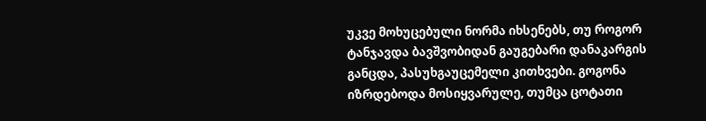უკვე მოხუცებული ნორმა იხსენებს, თუ როგორ ტანჯავდა ბავშვობიდან გაუგებარი დანაკარგის განცდა, პასუხგაუცემელი კითხვები. გოგონა იზრდებოდა მოსიყვარულე, თუმცა ცოტათი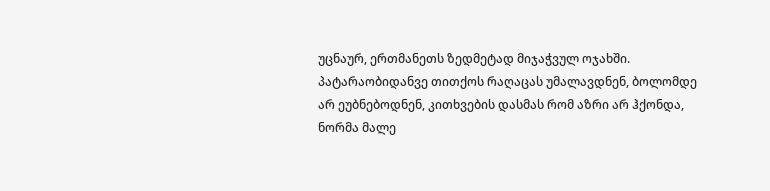უცნაურ, ერთმანეთს ზედმეტად მიჯაჭვულ ოჯახში. პატარაობიდანვე თითქოს რაღაცას უმალავდნენ, ბოლომდე არ ეუბნებოდნენ, კითხვების დასმას რომ აზრი არ ჰქონდა, ნორმა მალე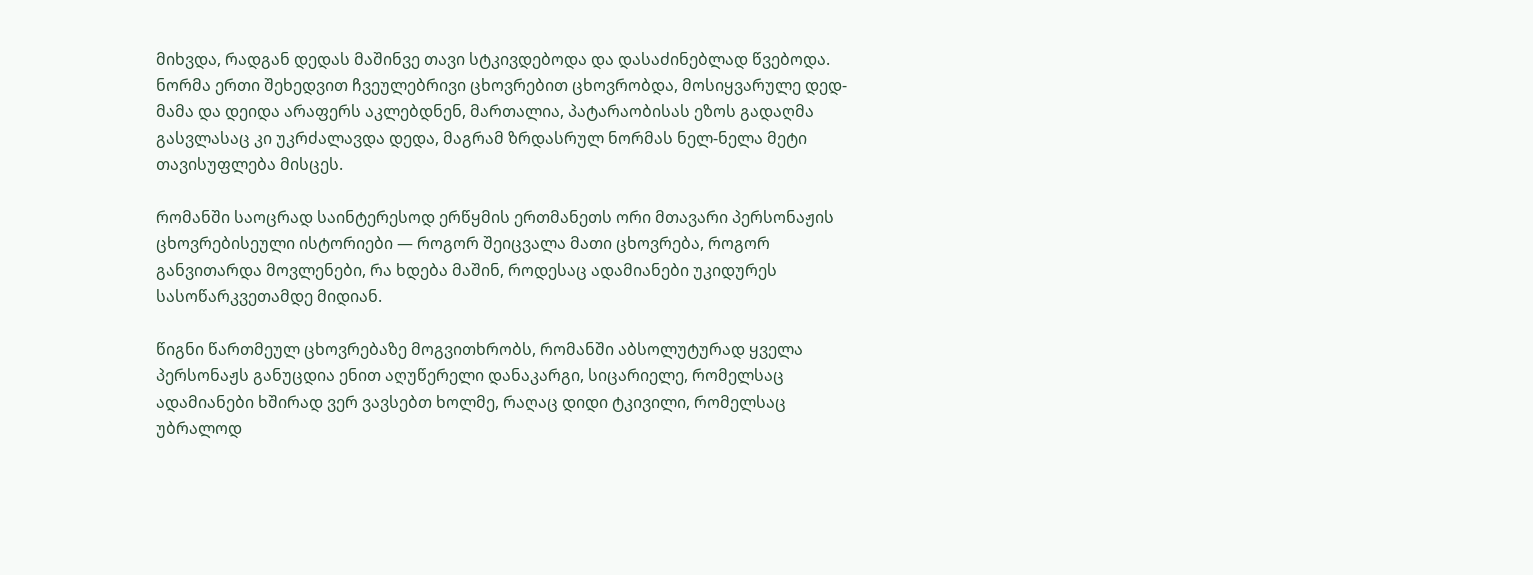მიხვდა, რადგან დედას მაშინვე თავი სტკივდებოდა და დასაძინებლად წვებოდა. ნორმა ერთი შეხედვით ჩვეულებრივი ცხოვრებით ცხოვრობდა, მოსიყვარულე დედ-მამა და დეიდა არაფერს აკლებდნენ, მართალია, პატარაობისას ეზოს გადაღმა გასვლასაც კი უკრძალავდა დედა, მაგრამ ზრდასრულ ნორმას ნელ-ნელა მეტი თავისუფლება მისცეს.

რომანში საოცრად საინტერესოდ ერწყმის ერთმანეთს ორი მთავარი პერსონაჟის ცხოვრებისეული ისტორიები — როგორ შეიცვალა მათი ცხოვრება, როგორ განვითარდა მოვლენები, რა ხდება მაშინ, როდესაც ადამიანები უკიდურეს სასოწარკვეთამდე მიდიან.

წიგნი წართმეულ ცხოვრებაზე მოგვითხრობს, რომანში აბსოლუტურად ყველა პერსონაჟს განუცდია ენით აღუწერელი დანაკარგი, სიცარიელე, რომელსაც ადამიანები ხშირად ვერ ვავსებთ ხოლმე, რაღაც დიდი ტკივილი, რომელსაც უბრალოდ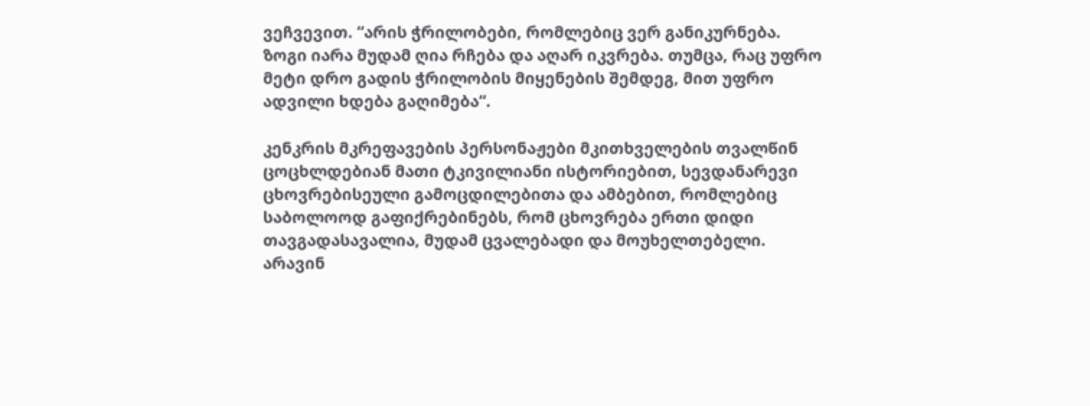ვეჩვევით. “არის ჭრილობები, რომლებიც ვერ განიკურნება. ზოგი იარა მუდამ ღია რჩება და აღარ იკვრება. თუმცა, რაც უფრო მეტი დრო გადის ჭრილობის მიყენების შემდეგ, მით უფრო ადვილი ხდება გაღიმება“.

კენკრის მკრეფავების პერსონაჟები მკითხველების თვალწინ ცოცხლდებიან მათი ტკივილიანი ისტორიებით, სევდანარევი ცხოვრებისეული გამოცდილებითა და ამბებით, რომლებიც საბოლოოდ გაფიქრებინებს, რომ ცხოვრება ერთი დიდი თავგადასავალია, მუდამ ცვალებადი და მოუხელთებელი. არავინ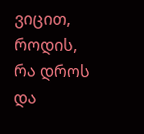ვიცით, როდის, რა დროს და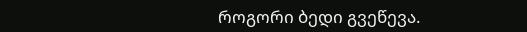როგორი ბედი გვეწევა.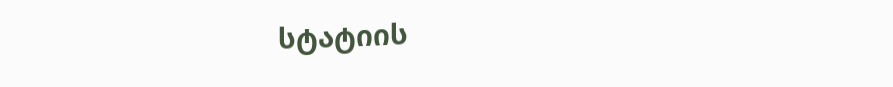სტატიის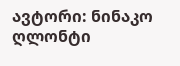ავტორი: ნინაკო ღლონტი